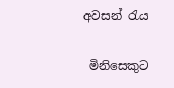අවසන් රැය

 මිනිසෙකුට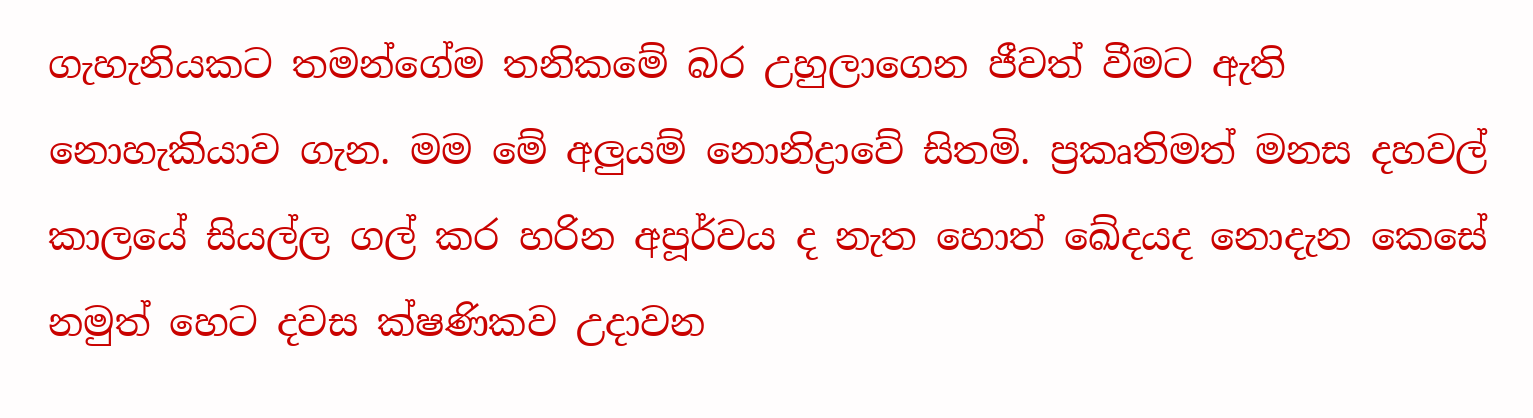ගැහැනියකට තමන්ගේම තනිකමේ බර උහුලාගෙන ජීවත් වීමට ඇති නොහැකියාව ගැන. මම මේ අලුයම් නොනිද්‍රාවේ සිතමි. ප්‍රකෘතිමත් මනස දහවල් කාලයේ සියල්ල ගල් කර හරින අපූර්වය ද නැත හොත් ඛේදයද නොදැන කෙසේ නමුත් හෙට දවස ක්ෂණිකව උදාවන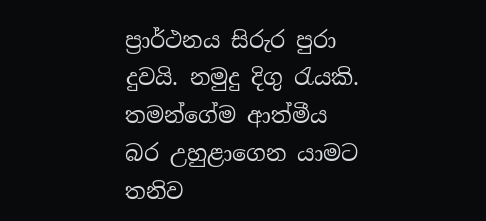ප්‍රාර්ථනය සිරුර පුරා දුවයි. නමුදු දිගු රැයකි. තමන්ගේම ආත්මීය බර උහුළාගෙන යාමට තනිව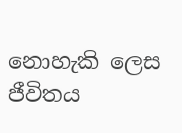නොහැකි ලෙස ජීවිතය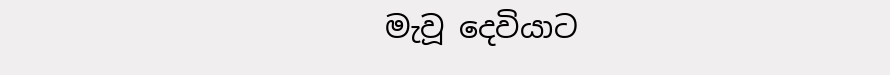මැවූ දෙවියාට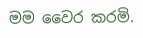මම වෛර කරමි.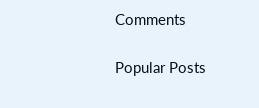Comments

Popular Posts